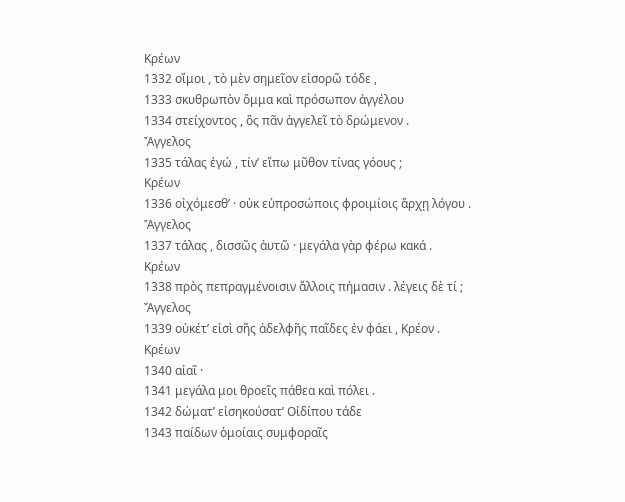Κρέων
1332 οἴμοι , τὸ μὲν σημεῖον εἰσορῶ τόδε ,
1333 σκυθρωπὸν ὄμμα καὶ πρόσωπον ἀγγέλου
1334 στείχοντος , ὃς πᾶν ἀγγελεῖ τὸ δρώμενον .
Ἄγγελος
1335 τάλας ἐγώ , τίν’ εἴπω μῦθον τίνας γόους ;
Κρέων
1336 οἰχόμεσθ’ · οὐκ εὐπροσώποις φροιμίοις ἄρχῃ λόγου .
Ἄγγελος
1337 τάλας , δισσῶς ἀυτῶ · μεγάλα γὰρ φέρω κακά .
Κρέων
1338 πρὸς πεπραγμένοισιν ἄλλοις πήμασιν . λέγεις δὲ τί ;
Ἄγγελος
1339 οὐκέτ’ εἰσὶ σῆς ἀδελφῆς παῖδες ἐν φάει , Κρέον .
Κρέων
1340 αἰαῖ ·
1341 μεγάλα μοι θροεῖς πάθεα καὶ πόλει .
1342 δώματ’ εἰσηκούσατ’ Οἰδίπου τάδε
1343 παίδων ὁμοίαις συμφοραῖς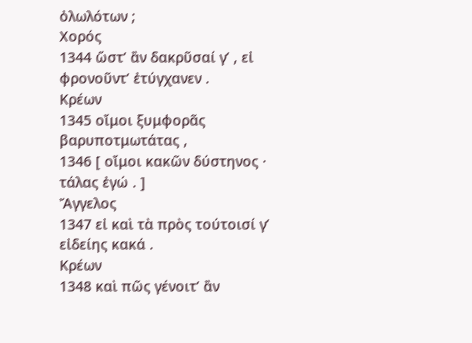ὀλωλότων ;
Χορός
1344 ὥστ’ ἂν δακρῦσαί γ’ , εἰ φρονοῦντ’ ἐτύγχανεν .
Κρέων
1345 οἴμοι ξυμφορᾶς βαρυποτμωτάτας ,
1346 [ οἴμοι κακῶν δύστηνος · τάλας ἐγώ . ]
Ἄγγελος
1347 εἰ καὶ τὰ πρὸς τούτοισί γ’ εἰδείης κακά .
Κρέων
1348 καὶ πῶς γένοιτ’ ἂν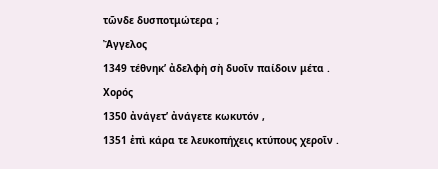τῶνδε δυσποτμώτερα ;
Ἄγγελος
1349 τέθνηκ’ ἀδελφὴ σὴ δυοῖν παίδοιν μέτα .
Χορός
1350 ἀνάγετ’ ἀνάγετε κωκυτόν ,
1351 ἐπὶ κάρα τε λευκοπήχεις κτύπους χεροῖν .